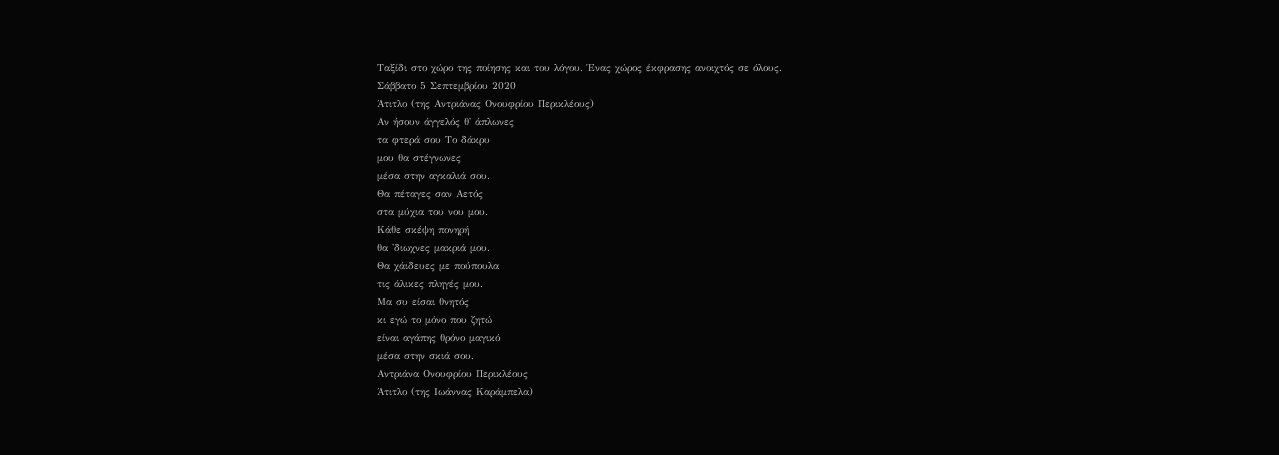Ταξίδι στο χώρο της ποίησης και του λόγου. Ένας χώρος έκφρασης ανοιχτός σε όλους.
Σάββατο 5 Σεπτεμβρίου 2020
Άτιτλο (της Αντριάνας Ονουφρίου Περικλέους)
Αν ήσουν άγγελός θ' άπλωνες
τα φτερά σου Το δάκρυ
μου θα στέγνωνες
μέσα στην αγκαλιά σου.
Θα πέταγες σαν Αετός
στα μύχια του νου μου.
Κάθε σκέψη πονηρή
θα 'διωχνες μακριά μου.
Θα χάιδευες με πούπουλα
τις άλικες πληγές μου.
Μα συ είσαι θνητός
κι εγώ το μόνο που ζητώ
είναι αγάπης θρόνο μαγικό
μέσα στην σκιά σου.
Αντριάνα Ονουφρίου Περικλέους
Άτιτλο (της Ιωάννας Καράμπελα)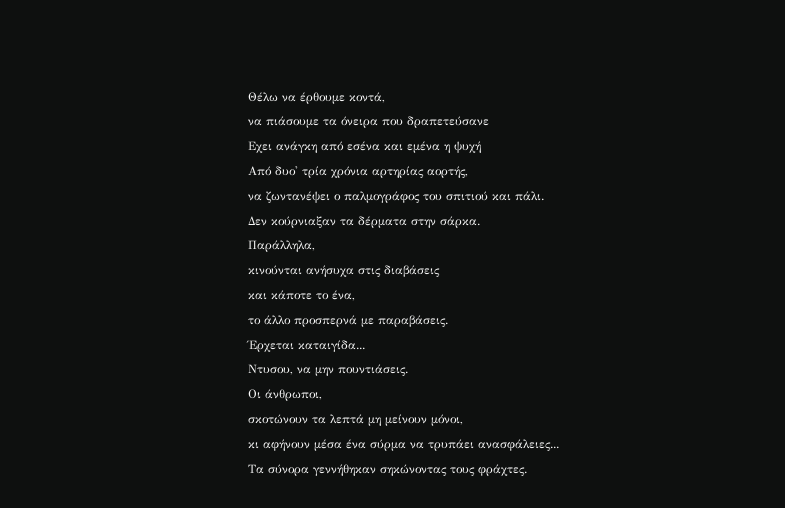Θέλω να έρθουμε κοντά,
να πιάσουμε τα όνειρα που δραπετεύσανε
Εχει ανάγκη από εσένα και εμένα η ψυχή
Από δυο' τρία χρόνια αρτηρίας αορτής,
να ζωντανέψει ο παλμογράφος του σπιτιού και πάλι.
Δεν κούρνιαξαν τα δέρματα στην σάρκα.
Παράλληλα,
κινούνται ανήσυχα στις διαβάσεις
και κάποτε το ένα,
το άλλο προσπερνά με παραβάσεις.
Έρχεται καταιγίδα...
Ντυσου, να μην πουντιάσεις.
Οι άνθρωποι,
σκοτώνουν τα λεπτά μη μείνουν μόνοι,
κι αφήνουν μέσα ένα σύρμα να τρυπάει ανασφάλειες...
Τα σύνορα γεννήθηκαν σηκώνοντας τους φράχτες.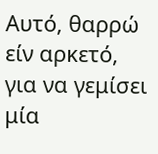Αυτό, θαρρώ είν αρκετό,
για να γεμίσει μία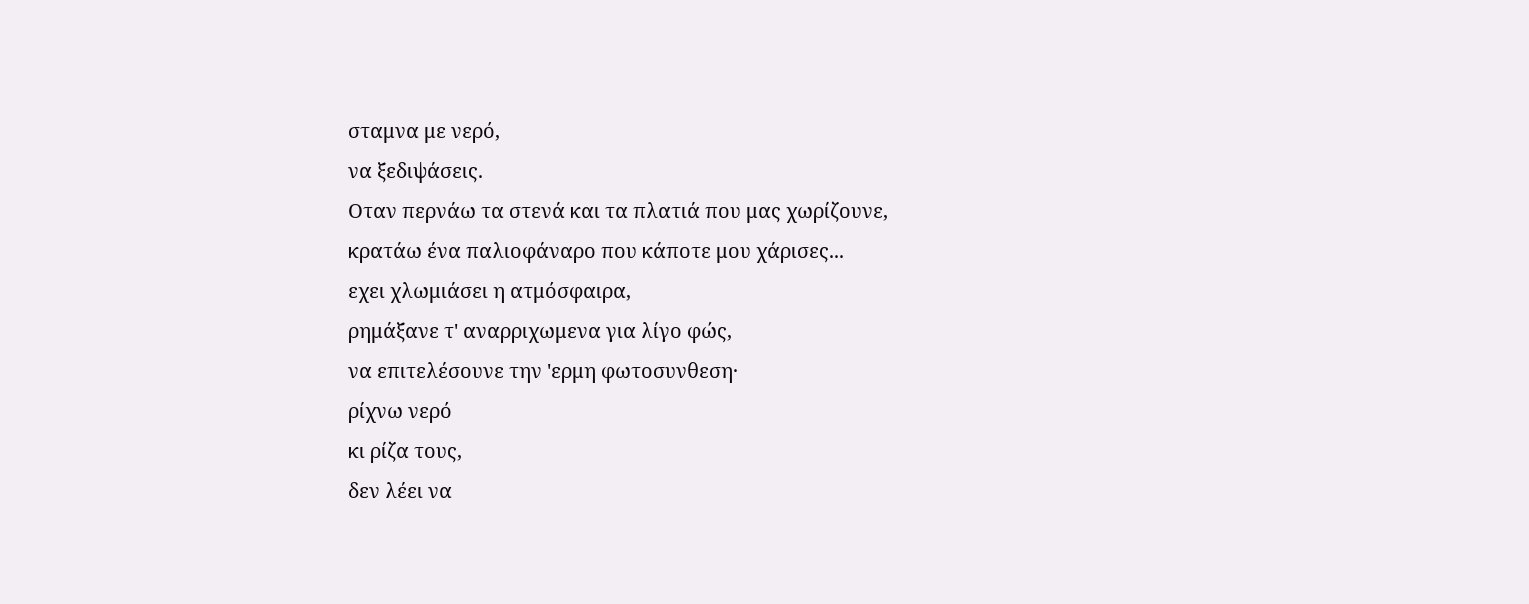σταμνα με νερό,
να ξεδιψάσεις.
Οταν περνάω τα στενά και τα πλατιά που μας χωρίζουνε,
κρατάω ένα παλιοφάναρο που κάποτε μου χάρισες...
εχει χλωμιάσει η ατμόσφαιρα,
ρημάξανε τ' αναρριχωμενα για λίγο φώς,
να επιτελέσουνε την 'ερμη φωτοσυνθεση·
ρίχνω νερό
κι ρίζα τους,
δεν λέει να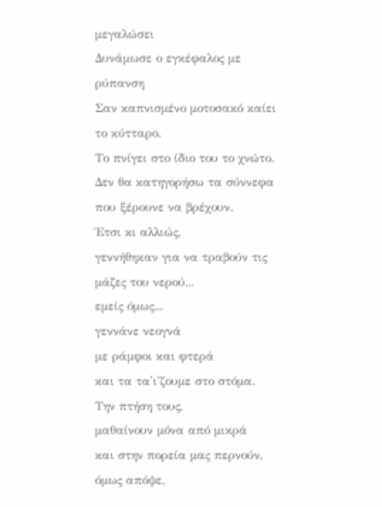μεγαλώσει
Δυνάμωσε ο εγκέφαλος με ρύπανση
Σαν καπνισμένο μοτοσακό καίει το κύτταρο.
Το πνίγει στο ίδιο του το χνώτο.
Δεν θα κατηγορήσω τα σύννεφα που ξέρουνε να βρέχουν.
Έτσι κι αλλιώς,
γεννήθηκαν για να τραβούν τις μάζες του νερού...
εμείς όμως...
γεννάνε νεογνά
με ράμφοι και φτερά
και τα τα'ι'ζουμε στο στόμα.
Την πτήση τους,
μαθαίνουν μόνα από μικρά
και στην πορεία μας περνούν,
όμως απόψε,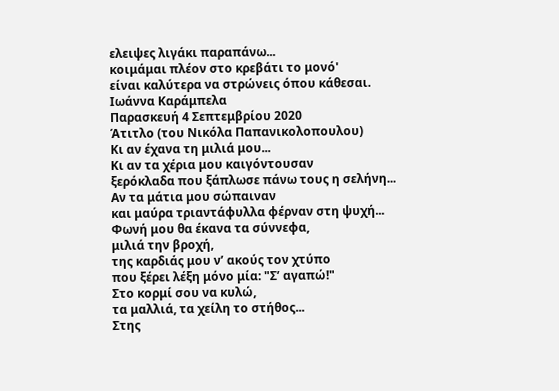ελειψες λιγάκι παραπάνω...
κοιμάμαι πλέον στο κρεβάτι το μονό'
είναι καλύτερα να στρώνεις όπου κάθεσαι.
Ιωάννα Καράμπελα
Παρασκευή 4 Σεπτεμβρίου 2020
Άτιτλο (του Νικόλα Παπανικολοπουλου)
Κι αν έχανα τη μιλιά μου...
Κι αν τα χέρια μου καιγόντουσαν
ξερόκλαδα που ξάπλωσε πάνω τους η σελήνη...
Αν τα μάτια μου σώπαιναν
και μαύρα τριαντάφυλλα φέρναν στη ψυχή...
Φωνή μου θα έκανα τα σύννεφα,
μιλιά την βροχή,
της καρδιάς μου ν’ ακούς τον χτύπο
που ξέρει λέξη μόνο μία: "Σ’ αγαπώ!"
Στο κορμί σου να κυλώ,
τα μαλλιά, τα χείλη το στήθος...
Στης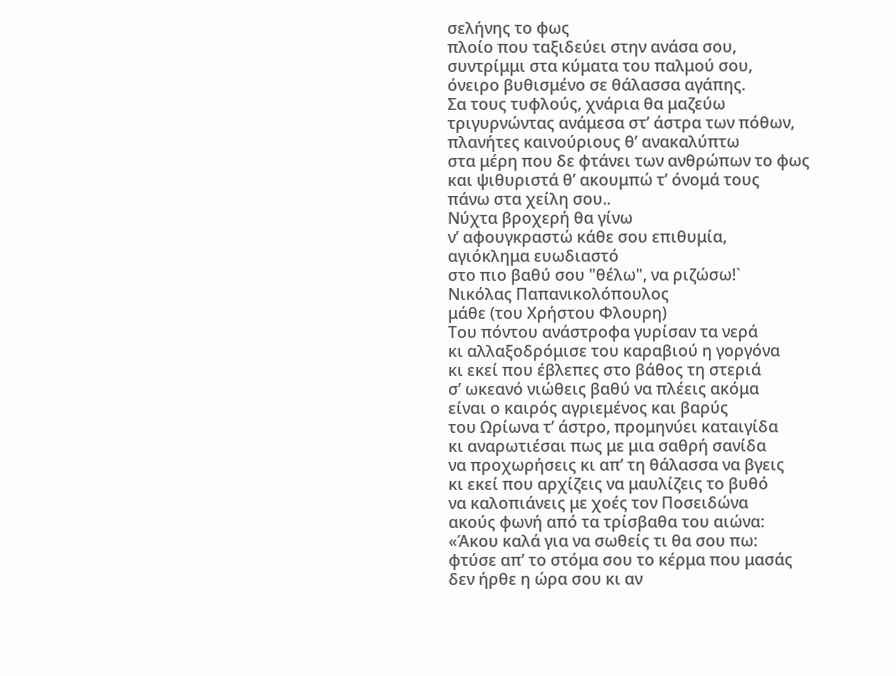σελήνης το φως
πλοίο που ταξιδεύει στην ανάσα σου,
συντρίμμι στα κύματα του παλμού σου,
όνειρο βυθισμένο σε θάλασσα αγάπης.
Σα τους τυφλούς, χνάρια θα μαζεύω
τριγυρνώντας ανάμεσα στ’ άστρα των πόθων,
πλανήτες καινούριους θ’ ανακαλύπτω
στα μέρη που δε φτάνει των ανθρώπων το φως
και ψιθυριστά θ’ ακουμπώ τ’ όνομά τους
πάνω στα χείλη σου..
Νύχτα βροχερή θα γίνω
ν’ αφουγκραστώ κάθε σου επιθυμία,
αγιόκλημα ευωδιαστό
στο πιο βαθύ σου "θέλω", να ριζώσω!`
Νικόλας Παπανικολόπουλος
μάθε (του Χρήστου Φλουρη)
Του πόντου ανάστροφα γυρίσαν τα νερά
κι αλλαξοδρόμισε του καραβιού η γοργόνα
κι εκεί που έβλεπες στο βάθος τη στεριά
σ’ ωκεανό νιώθεις βαθύ να πλέεις ακόμα
είναι ο καιρός αγριεμένος και βαρύς
του Ωρίωνα τ’ άστρο, προμηνύει καταιγίδα
κι αναρωτιέσαι πως με μια σαθρή σανίδα
να προχωρήσεις κι απ’ τη θάλασσα να βγεις
κι εκεί που αρχίζεις να μαυλίζεις το βυθό
να καλοπιάνεις με χοές τον Ποσειδώνα
ακούς φωνή από τα τρίσβαθα του αιώνα:
«Άκου καλά για να σωθείς τι θα σου πω:
φτύσε απ’ το στόμα σου το κέρμα που μασάς
δεν ήρθε η ώρα σου κι αν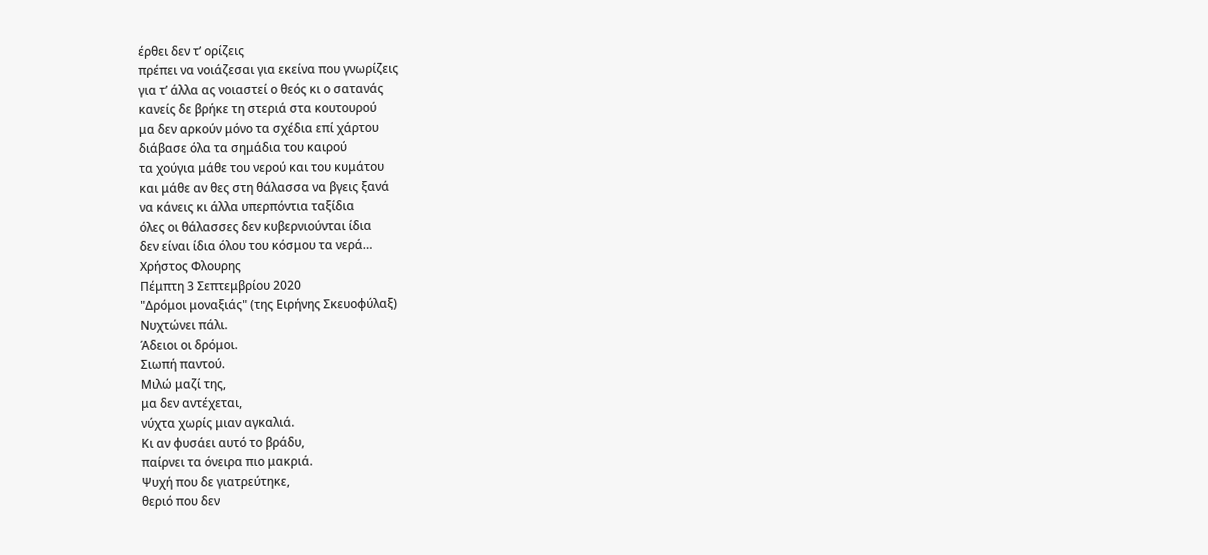έρθει δεν τ’ ορίζεις
πρέπει να νοιάζεσαι για εκείνα που γνωρίζεις
για τ’ άλλα ας νοιαστεί ο θεός κι ο σατανάς
κανείς δε βρήκε τη στεριά στα κουτουρού
μα δεν αρκούν μόνο τα σχέδια επί χάρτου
διάβασε όλα τα σημάδια του καιρού
τα χούγια μάθε του νερού και του κυμάτου
και μάθε αν θες στη θάλασσα να βγεις ξανά
να κάνεις κι άλλα υπερπόντια ταξίδια
όλες οι θάλασσες δεν κυβερνιούνται ίδια
δεν είναι ίδια όλου του κόσμου τα νερά…
Χρήστος Φλουρης
Πέμπτη 3 Σεπτεμβρίου 2020
"Δρόμοι μοναξιάς" (της Ειρήνης Σκευοφύλαξ)
Νυχτώνει πάλι.
Άδειοι οι δρόμοι.
Σιωπή παντού.
Μιλώ μαζί της,
μα δεν αντέχεται,
νύχτα χωρίς μιαν αγκαλιά.
Κι αν φυσάει αυτό το βράδυ,
παίρνει τα όνειρα πιο μακριά.
Ψυχή που δε γιατρεύτηκε,
θεριό που δεν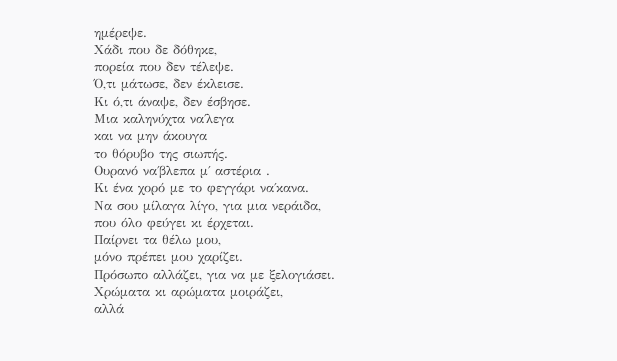ημέρεψε.
Χάδι που δε δόθηκε,
πορεία που δεν τέλεψε.
Ό,τι μάτωσε, δεν έκλεισε.
Κι ό,τι άναψε, δεν έσβησε.
Μια καληνύχτα να΄λεγα
και να μην άκουγα
το θόρυβο της σιωπής.
Ουρανό να΄βλεπα μ΄ αστέρια .
Κι ένα χορό με το φεγγάρι να΄κανα.
Να σου μίλαγα λίγο, για μια νεράιδα,
που όλο φεύγει κι έρχεται.
Παίρνει τα θέλω μου,
μόνο πρέπει μου χαρίζει.
Πρόσωπο αλλάζει, για να με ξελογιάσει.
Χρώματα κι αρώματα μοιράζει,
αλλά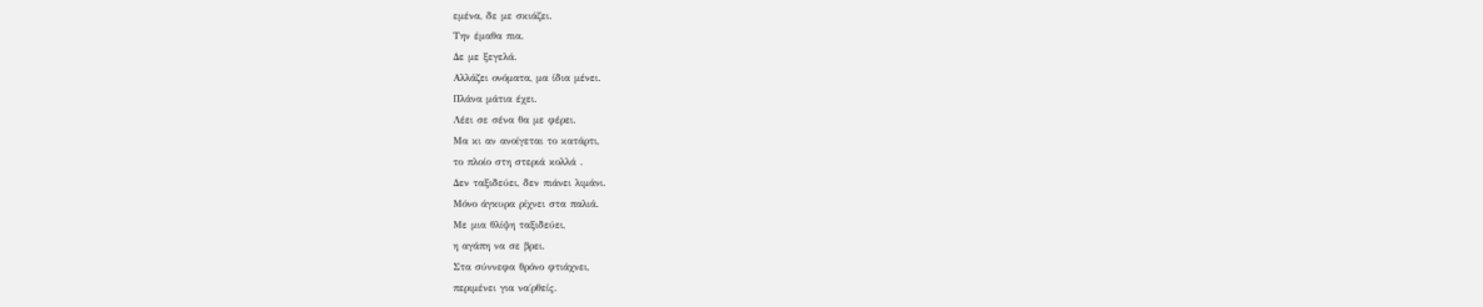εμένα, δε με σκιάζει.
Την έμαθα πια.
Δε με ξεγελά.
Αλλάζει ονόματα, μα ίδια μένει.
Πλάνα μάτια έχει.
Λέει σε σένα θα με φέρει.
Μα κι αν ανοίγεται το κατάρτι,
το πλοίο στη στεριά κολλά .
Δεν ταξιδεύει, δεν πιάνει λιμάνι.
Μόνο άγκυρα ρίχνει στα παλιά.
Με μια θλίψη ταξιδεύει,
η αγάπη να σε βρει.
Στα σύννεφα θρόνο φτιάχνει,
περιμένει για να΄ρθείς.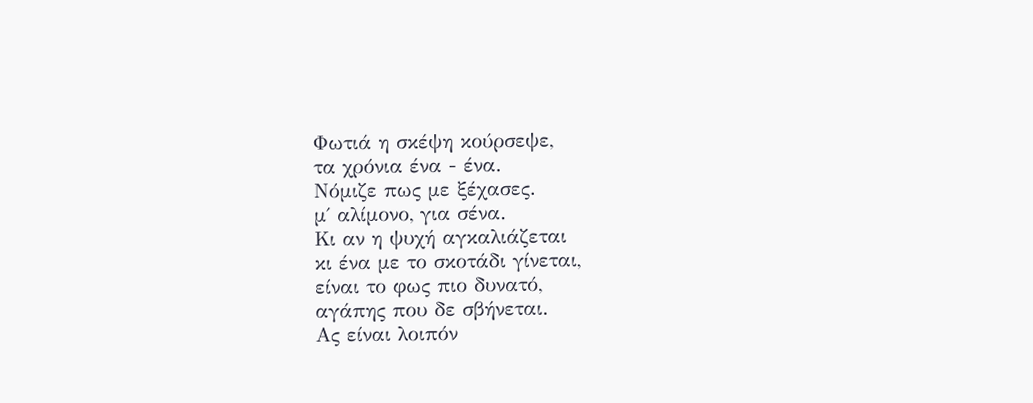Φωτιά η σκέψη κούρσεψε,
τα χρόνια ένα - ένα.
Νόμιζε πως με ξέχασες.
μ΄ αλίμονο, για σένα.
Κι αν η ψυχή αγκαλιάζεται
κι ένα με το σκοτάδι γίνεται,
είναι το φως πιο δυνατό,
αγάπης που δε σβήνεται.
Ας είναι λοιπόν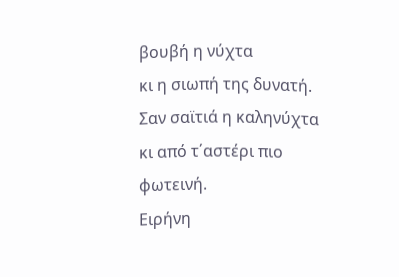βουβή η νύχτα
κι η σιωπή της δυνατή.
Σαν σαϊτιά η καληνύχτα
κι από τ΄αστέρι πιο φωτεινή.
Ειρήνη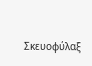Σκευοφύλαξ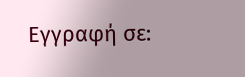Εγγραφή σε: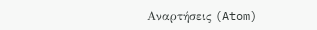Αναρτήσεις (Atom)